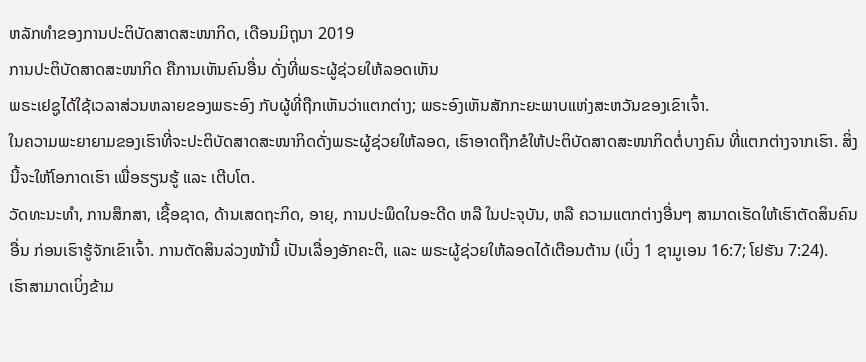ຫລັກທຳຂອງການປະຕິບັດສາດສະໜາກິດ, ເດືອນມິຖຸນາ 2019
ການປະຕິບັດສາດສະໜາກິດ ຄືການເຫັນຄົນອື່ນ ດັ່ງທີ່ພຣະຜູ້ຊ່ວຍໃຫ້ລອດເຫັນ
ພຣະເຢຊູໄດ້ໃຊ້ເວລາສ່ວນຫລາຍຂອງພຣະອົງ ກັບຜູ້ທີ່ຖືກເຫັນວ່າແຕກຕ່າງ; ພຣະອົງເຫັນສັກກະຍະພາບແຫ່ງສະຫວັນຂອງເຂົາເຈົ້າ.
ໃນຄວາມພະຍາຍາມຂອງເຮົາທີ່ຈະປະຕິບັດສາດສະໜາກິດດັ່ງພຣະຜູ້ຊ່ວຍໃຫ້ລອດ, ເຮົາອາດຖືກຂໍໃຫ້ປະຕິບັດສາດສະໜາກິດຕໍ່ບາງຄົນ ທີ່ແຕກຕ່າງຈາກເຮົາ. ສິ່ງນີ້ຈະໃຫ້ໂອກາດເຮົາ ເພື່ອຮຽນຮູ້ ແລະ ເຕີບໂຕ.
ວັດທະນະທຳ, ການສຶກສາ, ເຊື້ອຊາດ, ດ້ານເສດຖະກິດ, ອາຍຸ, ການປະພຶດໃນອະດີດ ຫລື ໃນປະຈຸບັນ, ຫລື ຄວາມແຕກຕ່າງອື່ນໆ ສາມາດເຮັດໃຫ້ເຮົາຕັດສິນຄົນອື່ນ ກ່ອນເຮົາຮູ້ຈັກເຂົາເຈົ້າ. ການຕັດສິນລ່ວງໜ້ານີ້ ເປັນເລື່ອງອັກຄະຕິ, ແລະ ພຣະຜູ້ຊ່ວຍໃຫ້ລອດໄດ້ເຕືອນຕ້ານ (ເບິ່ງ 1 ຊາມູເອນ 16:7; ໂຢຮັນ 7:24).
ເຮົາສາມາດເບິ່ງຂ້າມ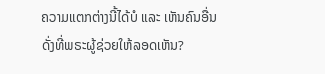ຄວາມແຕກຕ່າງນີ້ໄດ້ບໍ ແລະ ເຫັນຄົນອື່ນດັ່ງທີ່ພຣະຜູ້ຊ່ວຍໃຫ້ລອດເຫັນ?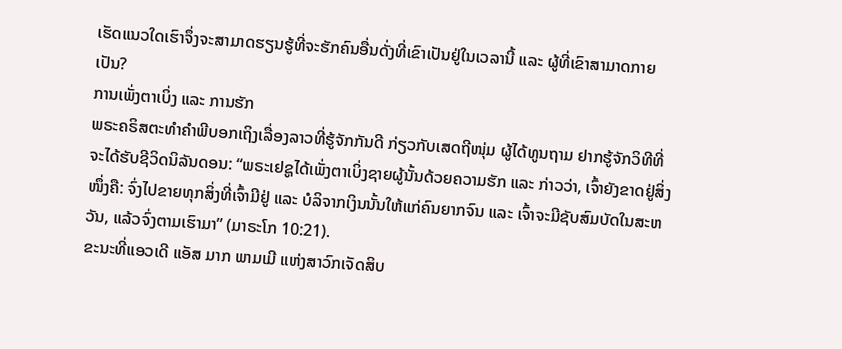ເຮັດແນວໃດເຮົາຈຶ່ງຈະສາມາດຮຽນຮູ້ທີ່ຈະຮັກຄົນອື່ນດັ່ງທີ່ເຂົາເປັນຢູ່ໃນເວລານີ້ ແລະ ຜູ້ທີ່ເຂົາສາມາດກາຍເປັນ?
ການເພັ່ງຕາເບິ່ງ ແລະ ການຮັກ
ພຣະຄຣິສຕະທຳຄຳພີບອກເຖິງເລື່ອງລາວທີ່ຮູ້ຈັກກັນດີ ກ່ຽວກັບເສດຖີໜຸ່ມ ຜູ້ໄດ້ທູນຖາມ ຢາກຮູ້ຈັກວິທີທີ່ຈະໄດ້ຮັບຊີວິດນິລັນດອນ: “ພຣະເຢຊູໄດ້ເພັ່ງຕາເບິ່ງຊາຍຜູ້ນັ້ນດ້ວຍຄວາມຮັກ ແລະ ກ່າວວ່າ, ເຈົ້າຍັງຂາດຢູ່ສິ່ງໜຶ່ງຄື: ຈົ່ງໄປຂາຍທຸກສິ່ງທີ່ເຈົ້າມີຢູ່ ແລະ ບໍລິຈາກເງິນນັ້ນໃຫ້ແກ່ຄົນຍາກຈົນ ແລະ ເຈົ້າຈະມີຊັບສົມບັດໃນສະຫວັນ, ແລ້ວຈົ່ງຕາມເຮົາມາ” (ມາຣະໂກ 10:21).
ຂະນະທີ່ແອວເດີ ແອັສ ມາກ ພາມເມີ ແຫ່ງສາວົກເຈັດສິບ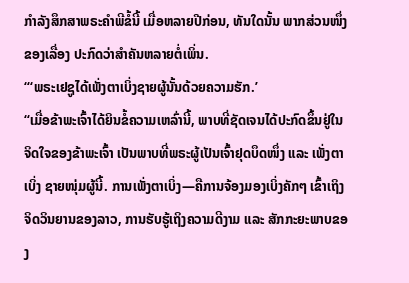ກຳລັງສຶກສາພຣະຄຳພີຂໍ້ນີ້ ເມື່ອຫລາຍປີກ່ອນ, ທັນໃດນັ້ນ ພາກສ່ວນໜຶ່ງຂອງເລື່ອງ ປະກົດວ່າສຳຄັນຫລາຍຕໍ່ເພິ່ນ.
“‘ພຣະເຢຊູໄດ້ເພັ່ງຕາເບິ່ງຊາຍຜູ້ນັ້ນດ້ວຍຄວາມຮັກ.’
“ເມື່ອຂ້າພະເຈົ້າໄດ້ຍິນຂໍ້ຄວາມເຫລົ່ານີ້, ພາບທີ່ຊັດເຈນໄດ້ປະກົດຂຶ້ນຢູ່ໃນຈິດໃຈຂອງຂ້າພະເຈົ້າ ເປັນພາບທີ່ພຣະຜູ້ເປັນເຈົ້າຢຸດບຶດໜຶ່ງ ແລະ ເພັ່ງຕາເບິ່ງ ຊາຍໜຸ່ມຜູ້ນີ້. ການເພັ່ງຕາເບິ່ງ—ຄືການຈ້ອງມອງເບິ່ງຄັກໆ ເຂົ້າເຖິງຈິດວິນຍານຂອງລາວ, ການຮັບຮູ້ເຖິງຄວາມດີງາມ ແລະ ສັກກະຍະພາບຂອງ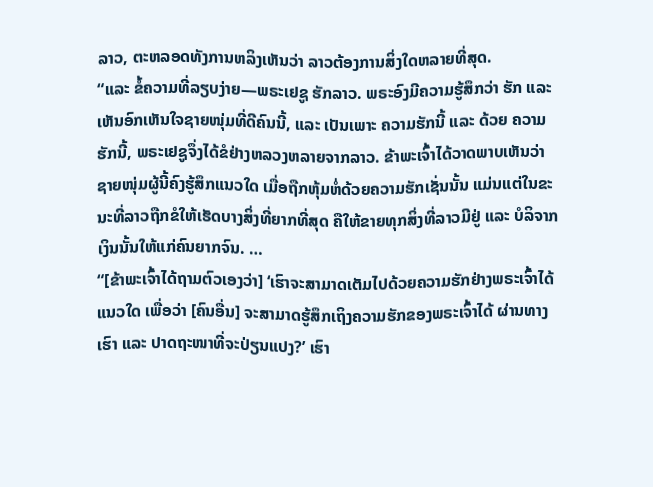ລາວ, ຕະຫລອດທັງການຫລິງເຫັນວ່າ ລາວຕ້ອງການສິ່ງໃດຫລາຍທີ່ສຸດ.
“ແລະ ຂໍ້ຄວາມທີ່ລຽບງ່າຍ—ພຣະເຢຊູ ຮັກລາວ. ພຣະອົງມີຄວາມຮູ້ສຶກວ່າ ຮັກ ແລະ ເຫັນອົກເຫັນໃຈຊາຍໜຸ່ມທີ່ດີຄົນນີ້, ແລະ ເປັນເພາະ ຄວາມຮັກນີ້ ແລະ ດ້ວຍ ຄວາມຮັກນີ້, ພຣະເຢຊູຈຶ່ງໄດ້ຂໍຢ່າງຫລວງຫລາຍຈາກລາວ. ຂ້າພະເຈົ້າໄດ້ວາດພາບເຫັນວ່າ ຊາຍໜຸ່ມຜູ້ນີ້ຄົງຮູ້ສຶກແນວໃດ ເມື່ອຖືກຫຸ້ມຫໍ່ດ້ວຍຄວາມຮັກເຊັ່ນນັ້ນ ແມ່ນແຕ່ໃນຂະນະທີ່ລາວຖືກຂໍໃຫ້ເຮັດບາງສິ່ງທີ່ຍາກທີ່ສຸດ ຄືໃຫ້ຂາຍທຸກສິ່ງທີ່ລາວມີຢູ່ ແລະ ບໍລິຈາກເງິນນັ້ນໃຫ້ແກ່ຄົນຍາກຈົນ. …
“[ຂ້າພະເຈົ້າໄດ້ຖາມຕົວເອງວ່າ] ‘ເຮົາຈະສາມາດເຕັມໄປດ້ວຍຄວາມຮັກຢ່າງພຣະເຈົ້າໄດ້ແນວໃດ ເພື່ອວ່າ [ຄົນອື່ນ] ຈະສາມາດຮູ້ສຶກເຖິງຄວາມຮັກຂອງພຣະເຈົ້າໄດ້ ຜ່ານທາງເຮົາ ແລະ ປາດຖະໜາທີ່ຈະປ່ຽນແປງ?’ ເຮົາ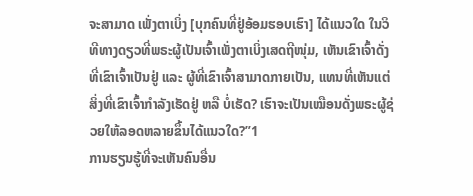ຈະສາມາດ ເພັ່ງຕາເບິ່ງ [ບຸກຄົນທີ່ຢູ່ອ້ອມຮອບເຮົາ] ໄດ້ແນວໃດ ໃນວິທີທາງດຽວທີ່ພຣະຜູ້ເປັນເຈົ້າເພັ່ງຕາເບິ່ງເສດຖີໜຸ່ມ, ເຫັນເຂົາເຈົ້າດັ່ງທີ່ເຂົາເຈົ້າເປັນຢູ່ ແລະ ຜູ້ທີ່ເຂົາເຈົ້າສາມາດກາຍເປັນ, ແທນທີ່ເຫັນແຕ່ສິ່ງທີ່ເຂົາເຈົ້າກຳລັງເຮັດຢູ່ ຫລື ບໍ່ເຮັດ? ເຮົາຈະເປັນເໝືອນດັ່ງພຣະຜູ້ຊ່ວຍໃຫ້ລອດຫລາຍຂຶ້ນໄດ້ແນວໃດ?”1
ການຮຽນຮູ້ທີ່ຈະເຫັນຄົນອື່ນ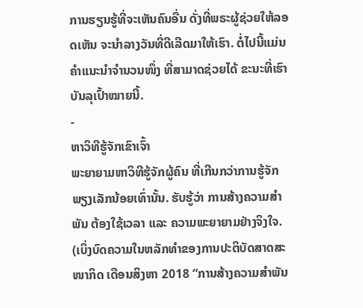ການຮຽນຮູ້ທີ່ຈະເຫັນຄົນອື່ນ ດັ່ງທີ່ພຣະຜູ້ຊ່ວຍໃຫ້ລອດເຫັນ ຈະນຳລາງວັນທີ່ດີເລີດມາໃຫ້ເຮົາ. ຕໍ່ໄປນີ້ແມ່ນຄຳແນະນຳຈຳນວນໜຶ່ງ ທີ່ສາມາດຊ່ວຍໄດ້ ຂະນະທີ່ເຮົາບັນລຸເປົ້າໝາຍນີ້.
-
ຫາວິທີຮູ້ຈັກເຂົາເຈົ້າ
ພະຍາຍາມຫາວິທີຮູ້ຈັກຜູ້ຄົນ ທີ່ເກີນກວ່າການຮູ້ຈັກພຽງເລັກນ້ອຍເທົ່ານັ້ນ. ຮັບຮູ້ວ່າ ການສ້າງຄວາມສຳພັນ ຕ້ອງໃຊ້ເວລາ ແລະ ຄວາມພະຍາຍາມຢ່າງຈິງໃຈ. (ເບິ່ງບົດຄວາມໃນຫລັກທຳຂອງການປະຕິບັດສາດສະໜາກິດ ເດືອນສິງຫາ 2018 “ການສ້າງຄວາມສຳພັນ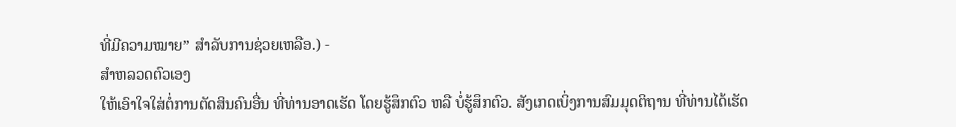ທີ່ມີຄວາມໝາຍ” ສຳລັບການຊ່ວຍເຫລືອ.) -
ສຳຫລວດຕົວເອງ
ໃຫ້ເອົາໃຈໃສ່ຕໍ່ການຕັດສິນຄົນອື່ນ ທີ່ທ່ານອາດເຮັດ ໂດຍຮູ້ສຶກຕົວ ຫລື ບໍ່ຮູ້ສຶກຕົວ. ສັງເກດເບິ່ງການສົມມຸດຕິຖານ ທີ່ທ່ານໄດ້ເຮັດ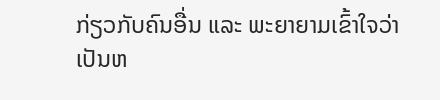ກ່ຽວກັບຄົນອື່ນ ແລະ ພະຍາຍາມເຂົ້າໃຈວ່າ ເປັນຫ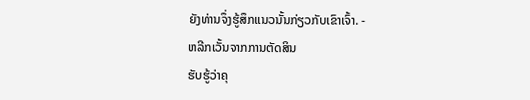ຍັງທ່ານຈຶ່ງຮູ້ສຶກແນວນັ້ນກ່ຽວກັບເຂົາເຈົ້າ. -
ຫລີກເວັ້ນຈາກການຕັດສິນ
ຮັບຮູ້ວ່າຄຸ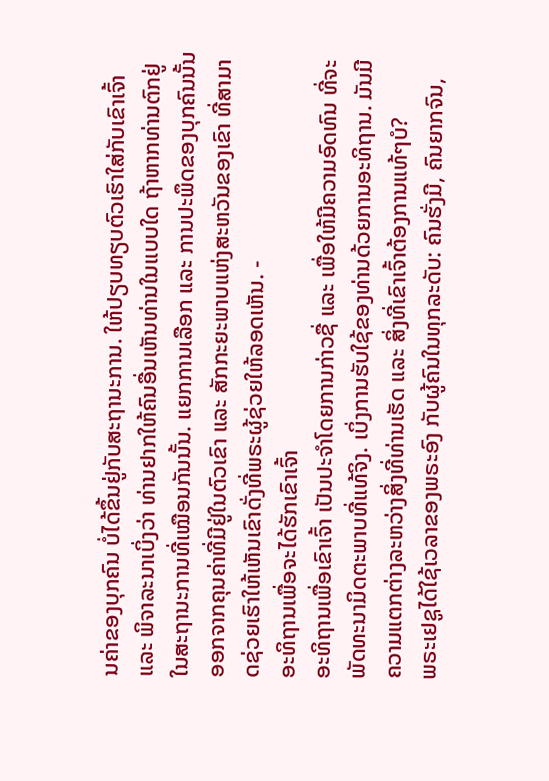ນຄ່າຂອງບຸກຄົນ ບໍ່ໄດ້ຂຶ້ນຢູ່ກັບສະຖານະການ. ໃຫ້ປຽບທຽບຕົວເຮົາໃສ່ກັບເຂົາເຈົ້າ ແລະ ພິຈາລະນາເບິ່ງວ່າ ທ່ານຢາກໃຫ້ຄົນອື່ນເຫັນທ່ານໃນແບບໃດ ຖ້າຫາກທ່ານຕົກຢູ່ໃນສະຖານະການທີ່ເໝືອນກັນນັ້ນ. ແຍກການເລືອກ ແລະ ການປະພຶດຂອງບຸກຄົນນັ້ນ ອອກຈາກຄຸນຄ່າທີ່ມີຢູ່ໃນຕົວເຂົາ ແລະ ສັກກະຍະພາບແຫ່ງສະຫວັນຂອງເຂົາ ທີ່ສາມາດຊ່ວຍເຮົາໃຫ້ເຫັນເຂົາດັ່ງທີ່ພຣະຜູ້ຊ່ວຍໃຫ້ລອດເຫັນ. -
ອະທິຖານເພື່ອຈະໄດ້ຮັກເຂົາເຈົ້າ
ອະທິຖານເພື່ອເຂົາເຈົ້າ ເປັນປະຈຳໂດຍການກ່າວຊື່ ແລະ ເພື່ອໃຫ້ມີຄວາມອົດທົນ ທີ່ຈະພັດທະນາມິດຕະພາບທີ່ແທ້ຈິງ. ເບິ່ງການຮັບໃຊ້ຂອງທ່ານດ້ວຍການອະທິຖານ. ມັນມີຄວາມແຕກຕ່າງລະຫວ່າງສິ່ງທີ່ທ່ານເຮັດ ແລະ ສິ່ງທີ່ເຂົາເຈົ້າຕ້ອງການແທ້ໆບໍ?
ພຣະເຢຊູໄດ້ໃຊ້ເວລາຂອງພຣະອົງ ກັບຜູ້ຄົນໃນທຸກລະດັບ: ຄົນຮັ່ງມີ, ຄົນຍາກຈົນ,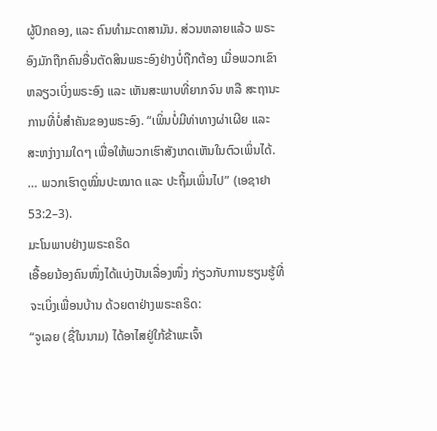ຜູ້ປົກຄອງ, ແລະ ຄົນທຳມະດາສາມັນ. ສ່ວນຫລາຍແລ້ວ ພຣະອົງມັກຖືກຄົນອື່ນຕັດສິນພຣະອົງຢ່າງບໍ່ຖືກຕ້ອງ ເມື່ອພວກເຂົາຫລຽວເບິ່ງພຣະອົງ ແລະ ເຫັນສະພາບທີ່ຍາກຈົນ ຫລື ສະຖານະການທີ່ບໍ່ສຳຄັນຂອງພຣະອົງ. “ເພິ່ນບໍ່ມີທ່າທາງຜ່າເຜີຍ ແລະ ສະຫງ່າງາມໃດໆ ເພື່ອໃຫ້ພວກເຮົາສັງເກດເຫັນໃນຕົວເພິ່ນໄດ້. … ພວກເຮົາດູໝິ່ນປະໝາດ ແລະ ປະຖິ້ມເພິ່ນໄປ” (ເອຊາຢາ 53:2–3).
ມະໂນພາບຢ່າງພຣະຄຣິດ
ເອື້ອຍນ້ອງຄົນໜຶ່ງໄດ້ແບ່ງປັນເລື່ອງໜຶ່ງ ກ່ຽວກັບການຮຽນຮູ້ທີ່ຈະເບິ່ງເພື່ອນບ້ານ ດ້ວຍຕາຢ່າງພຣະຄຣິດ:
“ຈູເລຍ (ຊື່ໃນນາມ) ໄດ້ອາໄສຢູ່ໃກ້ຂ້າພະເຈົ້າ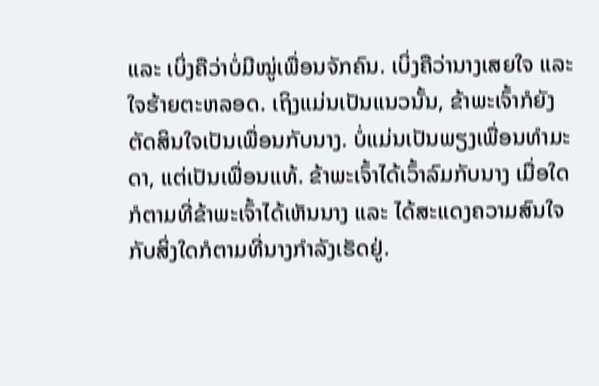ແລະ ເບິ່ງຄືວ່າບໍ່ມີໝູ່ເພື່ອນຈັກຄົນ. ເບິ່ງຄືວ່ານາງເສຍໃຈ ແລະ ໃຈຮ້າຍຕະຫລອດ. ເຖິງແມ່ນເປັນແນວນັ້ນ, ຂ້າພະເຈົ້າກໍຍັງຕັດສິນໃຈເປັນເພື່ອນກັບນາງ. ບໍ່ແມ່ນເປັນພຽງເພື່ອນທຳມະດາ, ແຕ່ເປັນເພື່ອນແທ້. ຂ້າພະເຈົ້າໄດ້ເວົ້າລົມກັບນາງ ເມື່ອໃດກໍຕາມທີ່ຂ້າພະເຈົ້າໄດ້ເຫັນນາງ ແລະ ໄດ້ສະແດງຄວາມສົນໃຈກັບສິ່ງໃດກໍຕາມທີ່ນາງກຳລັງເຮັດຢູ່.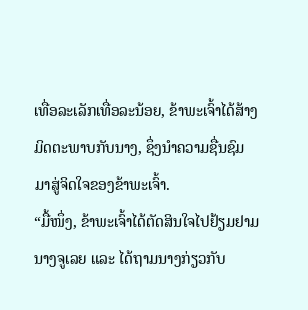ເທື່ອລະເລັກເທື່ອລະນ້ອຍ, ຂ້າພະເຈົ້າໄດ້ສ້າງມິດຕະພາບກັບນາງ, ຊຶ່ງນຳຄວາມຊື່ນຊົມມາສູ່ຈິດໃຈຂອງຂ້າພະເຈົ້າ.
“ມື້ໜຶ່ງ, ຂ້າພະເຈົ້າໄດ້ຕັດສິນໃຈໄປຢ້ຽມຢາມນາງຈູເລຍ ແລະ ໄດ້ຖາມນາງກ່ຽວກັບ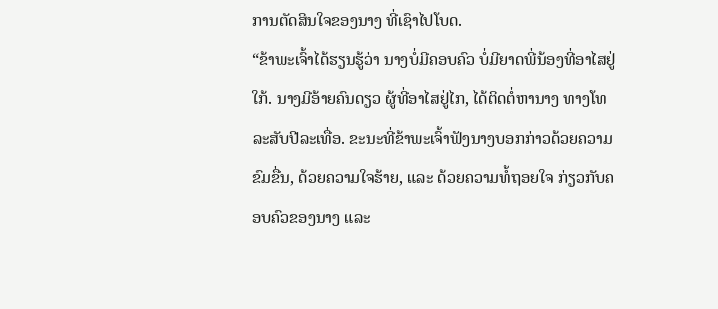ການຕັດສິນໃຈຂອງນາງ ທີ່ເຊົາໄປໂບດ.
“ຂ້າພະເຈົ້າໄດ້ຮຽນຮູ້ວ່າ ນາງບໍ່ມີຄອບຄົວ ບໍ່ມີຍາດພີ່ນ້ອງທີ່ອາໄສຢູ່ໃກ້. ນາງມີອ້າຍຄົນດຽວ ຜູ້ທີ່ອາໄສຢູ່ໄກ, ໄດ້ຕິດຕໍ່ຫານາງ ທາງໂທລະສັບປີລະເທື່ອ. ຂະນະທີ່ຂ້າພະເຈົ້າຟັງນາງບອກກ່າວດ້ວຍຄວາມຂົມຂື່ນ, ດ້ວຍຄວາມໃຈຮ້າຍ, ແລະ ດ້ວຍຄວາມທໍ້ຖອຍໃຈ ກ່ຽວກັບຄອບຄົວຂອງນາງ ແລະ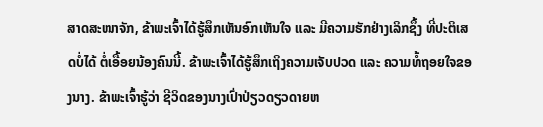ສາດສະໜາຈັກ, ຂ້າພະເຈົ້າໄດ້ຮູ້ສຶກເຫັນອົກເຫັນໃຈ ແລະ ມີຄວາມຮັກຢ່າງເລິກຊຶ້ງ ທີ່ປະຕິເສດບໍ່ໄດ້ ຕໍ່ເອື້ອຍນ້ອງຄົນນີ້. ຂ້າພະເຈົ້າໄດ້ຮູ້ສຶກເຖິງຄວາມເຈັບປວດ ແລະ ຄວາມທໍ້ຖອຍໃຈຂອງນາງ. ຂ້າພະເຈົ້າຮູ້ວ່າ ຊີວິດຂອງນາງເປົ່າປ່ຽວດຽວດາຍຫ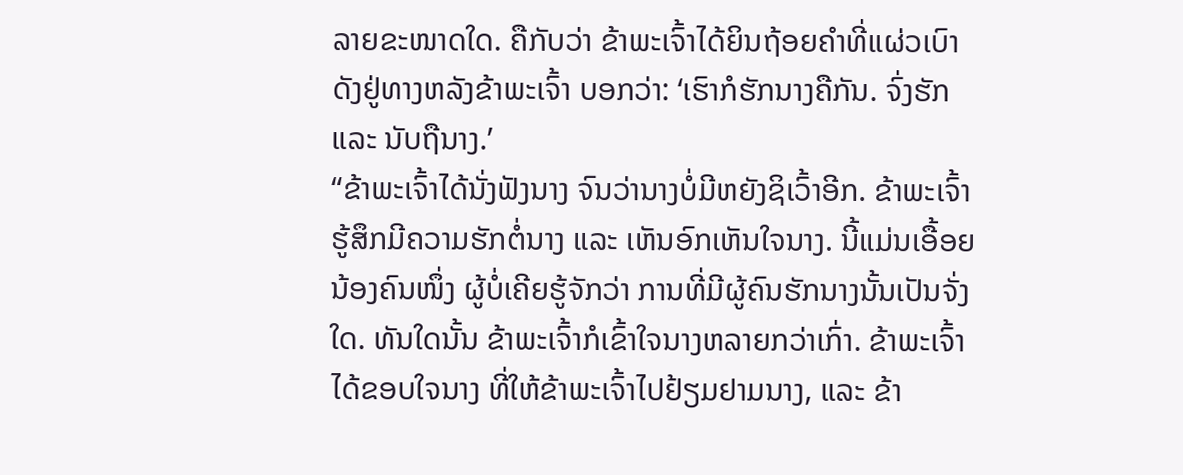ລາຍຂະໜາດໃດ. ຄືກັບວ່າ ຂ້າພະເຈົ້າໄດ້ຍິນຖ້ອຍຄຳທີ່ແຜ່ວເບົາ ດັງຢູ່ທາງຫລັງຂ້າພະເຈົ້າ ບອກວ່າ: ‘ເຮົາກໍຮັກນາງຄືກັນ. ຈົ່ງຮັກ ແລະ ນັບຖືນາງ.’
“ຂ້າພະເຈົ້າໄດ້ນັ່ງຟັງນາງ ຈົນວ່ານາງບໍ່ມີຫຍັງຊິເວົ້າອີກ. ຂ້າພະເຈົ້າຮູ້ສຶກມີຄວາມຮັກຕໍ່ນາງ ແລະ ເຫັນອົກເຫັນໃຈນາງ. ນີ້ແມ່ນເອື້ອຍນ້ອງຄົນໜຶ່ງ ຜູ້ບໍ່ເຄີຍຮູ້ຈັກວ່າ ການທີ່ມີຜູ້ຄົນຮັກນາງນັ້ນເປັນຈັ່ງໃດ. ທັນໃດນັ້ນ ຂ້າພະເຈົ້າກໍເຂົ້າໃຈນາງຫລາຍກວ່າເກົ່າ. ຂ້າພະເຈົ້າໄດ້ຂອບໃຈນາງ ທີ່ໃຫ້ຂ້າພະເຈົ້າໄປຢ້ຽມຢາມນາງ, ແລະ ຂ້າ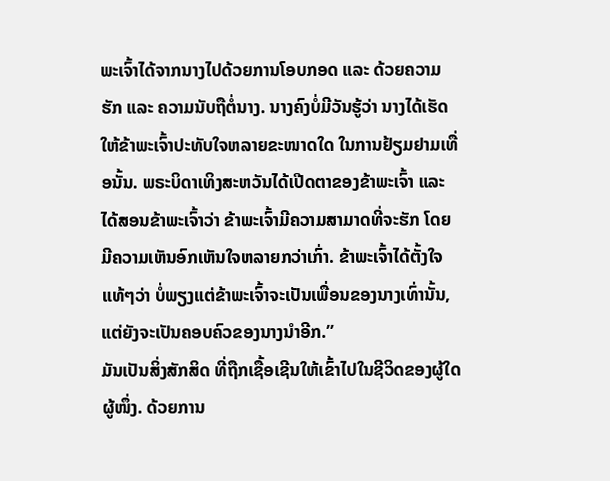ພະເຈົ້າໄດ້ຈາກນາງໄປດ້ວຍການໂອບກອດ ແລະ ດ້ວຍຄວາມຮັກ ແລະ ຄວາມນັບຖືຕໍ່ນາງ. ນາງຄົງບໍ່ມີວັນຮູ້ວ່າ ນາງໄດ້ເຮັດໃຫ້ຂ້າພະເຈົ້າປະທັບໃຈຫລາຍຂະໜາດໃດ ໃນການຢ້ຽມຢາມເທື່ອນັ້ນ. ພຣະບິດາເທິງສະຫວັນໄດ້ເປີດຕາຂອງຂ້າພະເຈົ້າ ແລະ ໄດ້ສອນຂ້າພະເຈົ້າວ່າ ຂ້າພະເຈົ້າມີຄວາມສາມາດທີ່ຈະຮັກ ໂດຍມີຄວາມເຫັນອົກເຫັນໃຈຫລາຍກວ່າເກົ່າ. ຂ້າພະເຈົ້າໄດ້ຕັ້ງໃຈແທ້ໆວ່າ ບໍ່ພຽງແຕ່ຂ້າພະເຈົ້າຈະເປັນເພື່ອນຂອງນາງເທົ່ານັ້ນ, ແຕ່ຍັງຈະເປັນຄອບຄົວຂອງນາງນຳອີກ.”
ມັນເປັນສິ່ງສັກສິດ ທີ່ຖືກເຊື້ອເຊີນໃຫ້ເຂົ້າໄປໃນຊີວິດຂອງຜູ້ໃດຜູ້ໜຶ່ງ. ດ້ວຍການ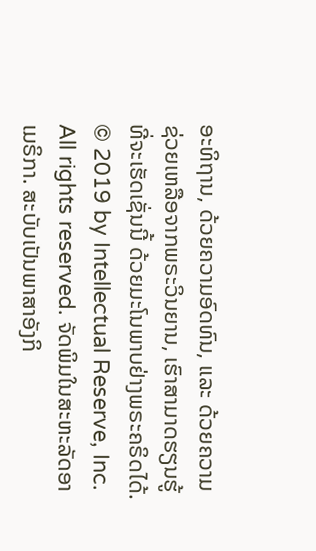ອະທິຖານ, ດ້ວຍຄວາມອົດທົນ, ແລະ ດ້ວຍຄວາມຊ່ວຍເຫລືອຈາກພຣະວິນຍານ, ເຮົາສາມາດຮຽນຮູ້ທີ່ຈະເຮັດເຊັ່ນນີ້ ດ້ວຍມະໂນພາບຢ່າງພຣະຄຣິດໄດ້.
© 2019 by Intellectual Reserve, Inc. All rights reserved. ຈັດພິມໃນສະຫະລັດອາເມຣິກາ. ສະບັບເປັນພາສາອັງກິ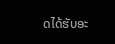ດໄດ້ຮັບອະ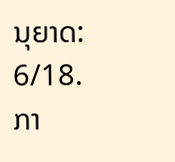ນຸຍາດ: 6/18. ກາ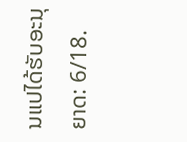ນແປໄດ້ຮັບອະນຸຍາດ: 6/18.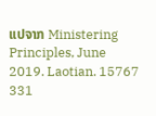ແປຈາກ Ministering Principles, June 2019. Laotian. 15767 331